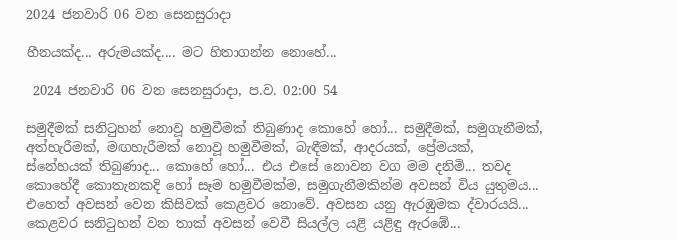2024 ජනවාරි 06 වන සෙනසුරාදා

හීනයක්ද... අරුමයක්ද.... මට හිතාගන්න නොහේ...

 2024 ජනවාරි 06 වන සෙනසුරාදා, ප.ව. 02:00 54

සමුදීමක් සනිටුහන් නොවූ හමුවීමක් තිබුණාද කොහේ හෝ... සමුදීමක්, සමුගැනීමක්, අත්හැරීමක්, මඟහැරීමක් නොවූ හමුවීමක්, බැඳීමක්, ආදරයක්, ප්‍රේමයක්, ස්නේහයක් තිබුණාද... කොහේ හෝ... එය එසේ නොවන වග මම දනිමි... තවද කොහේදී කොතැනකදි හෝ සෑම හමුවීමක්ම, සමුගැනීමකින්ම අවසන් විය යුතුමය... එහෙත් අවසන් වෙන කිසිවක් කෙළවර නොවේ. අවසන යනු ඇරඹුමක ද්වාරයයි... කෙළවර සනිටුහන් වන තාක් අවසන් වෙවී සියල්ල යළි යළිඳු ඇරඹේ...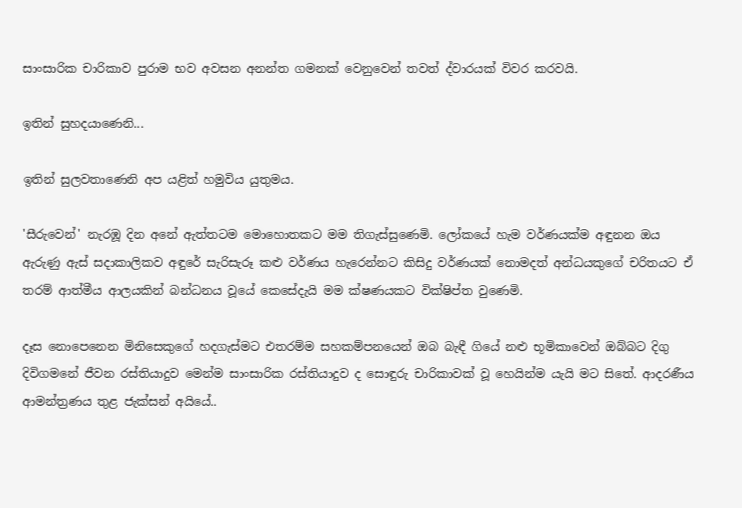සාංසාරික චාරිකාව පුරාම භව අවසන අනන්ත ගමනක් වෙනුවෙන් තවත් ද්වාරයක් විවර කරවයි.

ඉතින් සුහදයාණෙනි...

ඉතින් සුලවතාණෙනි අප යළිත් හමුවිය යුතුමය.

'සීරුවෙන්' නැරඹූ දින අනේ ඇත්තටම මොහොතකට මම තිගැස්සුණෙමි. ලෝකයේ හැම වර්ණයක්ම අඳුනන ඔය ඇරුණු ඇස් සදාකාලිකව අඳුරේ සැරිසැරූ කළු වර්ණය හැරෙන්නට කිසිදු වර්ණයක් නොමදත් අන්ධයකුගේ චරිතයට ඒ තරම් ආත්මීය ආලයකින් බන්ධනය වූයේ කෙසේදැයි මම ක්ෂණයකට වික්ෂිප්ත වුණෙමි.

දෑස නොපෙනෙන මිනිසෙකුගේ හදගැස්මට එතරම්ම සහකම්පනයෙන් ඔබ බැඳී ගියේ නළු භූමිකාවෙන් ඔබ්බට දිගු දිවිගමනේ ජීවන රස්තියාදුව මෙන්ම සාංසාරික රස්තියාදුව ද සොඳුරු චාරිකාවක් වූ හෙයින්ම යැයි මට සිතේ. ආදරණීය ආමන්ත්‍රණය තුළ ජැක්සන් අයියේ..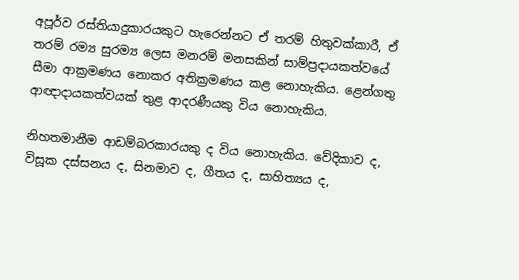අපූර්ව රස්තියාදුකාරයකුට හැරෙන්නට ඒ තරම් හිතුවක්කාරී, ඒ තරම් රම්‍ය සුරම්‍ය ලෙස මනරම් මනසකින් සාම්ප්‍රදායකත්වයේ සීමා ආක්‍රමණය නොකර අතික්‍රමණය කළ නොහැකිය. ළෙන්ගතු ආඥාදායකත්වයක් තුළ ආදරණීයකු විය නොහැකිය.

නිහතමානීම ආඩම්බරකාරයකු ද විය නොහැකිය. වේදිකාව ද, විසූක දස්සනය ද, සිනමාව ද, ගීතය ද, සාහිත්‍යය ද,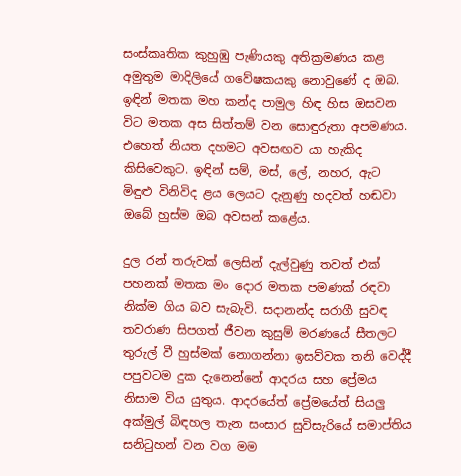සංස්කෘතික කුහුඹු පැණියකු අතික්‍රමණය කළ අමුතුම මාදිලියේ ගවේෂකයකු නොවුණේ ද ඔබ. ඉඳින් මතක මහ කන්ද පාමුල හිඳ හිස ඔසවන විට මතක අස සිත්තම් වන සොඳුරුතා අපමණය. එහෙත් නියත දහමට අවසඟව යා හැකිද කිසිවෙකුට. ඉඳින් සම්, මස්, ලේ, නහර, ඇට මිඳුළු විනිවිද ළය ලෙයට දැනුණු හදවත් හඬවා ඔබේ හුස්ම ඔබ අවසන් කළේය.

දුල රන් තරුවක් ලෙසින් දැල්වුණු තවත් එක් පහනක් මතක මං දොර මතක පමණක් රඳවා නික්ම ගිය බව සැබැවි. සදානන්ද සරාගී සුවඳ තවරාණ සිපගත් ජීවන කුසුම් මරණයේ සීතලට තුරුල් වී හුස්මක් නොගන්නා ඉසව්වක තනි වෙද්දී පපුවටම දුක දැනෙන්නේ ආදරය සහ ප්‍රේමය නිසාම විය යුතුය. ආදරයේත් ප්‍රේමයේත් සියලු අක්මුල් බිඳහල තැන සංසාර සුවිසැරියේ සමාප්තිය සනිටුහන් වන වග මම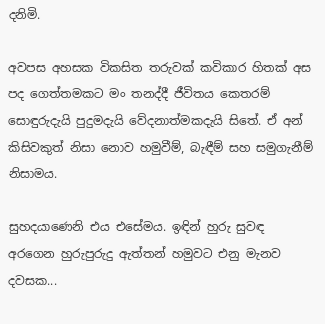දනිමි.

අවපස අහසක විකසිත තරුවක් කවිකාර හිතක් අස පද ගෙත්තමකට මං තනද්දී ජීවිතය කෙතරම් සොඳුරුදැයි පුදුමදැයි වේදනාත්මකදැයි සිතේ. ඒ අන් කිසිවකුත් නිසා නොව හමුවීම්, බැඳීම් සහ සමුගැනීම් නිසාමය.

සුහදයාණෙනි එය එසේමය. ඉඳින් හුරු සුවඳ අරගෙන හුරුපුරුදු ඇත්තන් හමුවට එනු මැනව දවසක...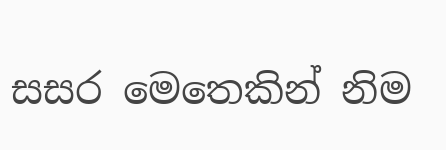සසර මෙතෙකින් නිම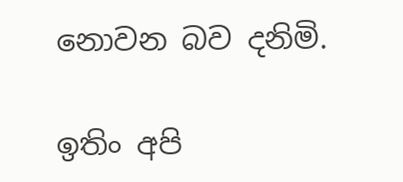නොවන බව දනිමි.

ඉතිං අපි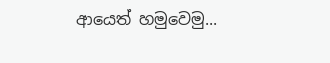ආයෙත් හමුවෙමු...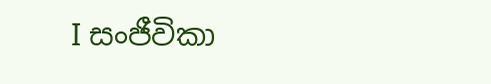I සංජීවිකා